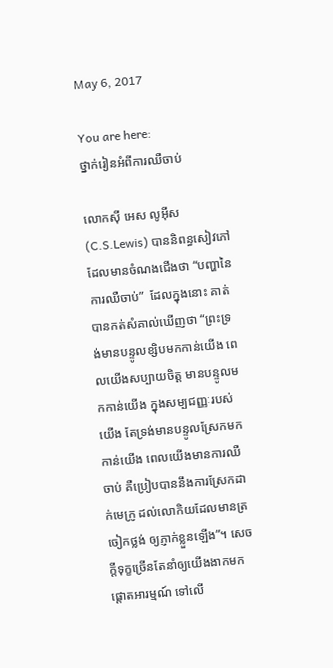May 6, 2017

You are here:
ថ្នាក់រៀនអំពីការឈឺចាប់

លោកស៊ី អេស លូអ៊ីស(C.S.Lewis) បាននិពន្ធសៀវភៅ ដែលមានចំណងជើងថា “បញ្ហានៃការឈឺចាប់”  ដែលក្នុងនោះ គាត់បានកត់សំគាល់ឃើញថា “ព្រះទ្រង់មានបន្ទូលខ្សិបមកកាន់យើង ពេលយើងសប្បាយចិត្ត មានបន្ទូលមកកាន់យើង ក្នុងសម្បជញ្ញៈរបស់យើង តែទ្រង់មានបន្ទូលស្រែកមកកាន់យើង ពេលយើងមានការឈឺចាប់ គឺប្រៀបបាននឹងការស្រែកដាក់មេក្រូ ដល់លោកិយដែលមានត្រចៀកថ្លង់ ឲ្យភ្ញាក់ខ្លួនឡើង”។ សេចក្តីទុក្ខច្រើនតែនាំឲ្យយើងងាកមកផ្តោតអារម្មណ៍ ទៅលើ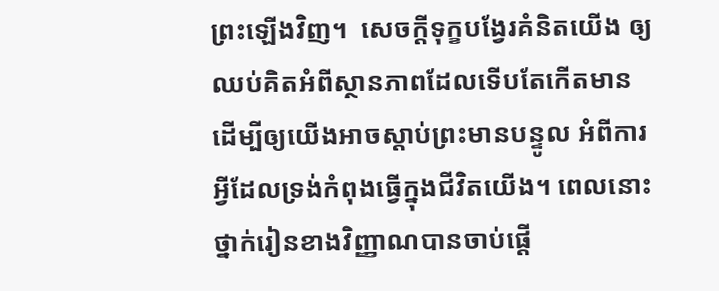ព្រះឡើងវិញ។  សេចក្តីទុក្ខបង្វែរគំនិតយើង ឲ្យឈប់គិតអំពីស្ថានភាពដែលទើបតែកើតមាន ដើម្បីឲ្យយើងអាចស្តាប់ព្រះមានបន្ទូល អំពីការអ្វីដែលទ្រង់កំពុងធ្វើក្នុងជីវិតយើង។ ពេលនោះ ថ្នាក់រៀនខាងវិញ្ញាណបានចាប់ផ្តើ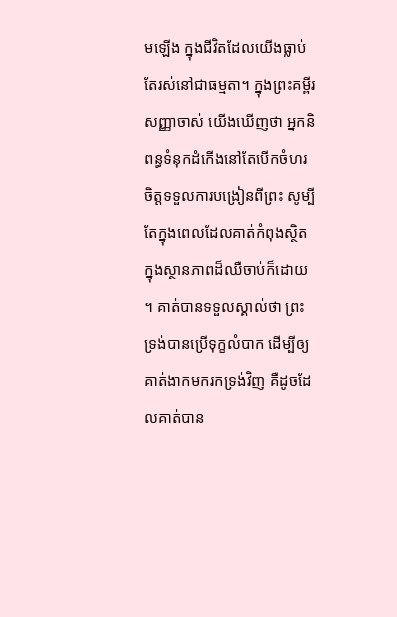មឡើង ក្នុងជីវិតដែលយើងធ្លាប់តែរស់នៅជាធម្មតា។ ក្នុងព្រះគម្ពីរសញ្ញាចាស់ យើងឃើញថា អ្នកនិពន្ធទំនុកដំកើងនៅតែបើកចំហរចិត្តទទួលការបង្រៀនពីព្រះ សូម្បីតែក្នុងពេលដែលគាត់កំពុងស្ថិតក្នុងស្ថានភាពដ៏ឈឺចាប់ក៏ដោយ។ គាត់បានទទួលស្គាល់ថា ព្រះទ្រង់បានប្រើទុក្ខលំបាក ដើម្បីឲ្យគាត់ងាកមករកទ្រង់វិញ គឺដូចដែលគាត់បាន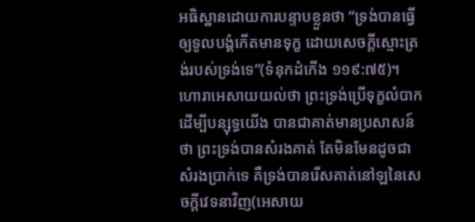អធិស្ឋានដោយការបន្ទាបខ្លួនថា “ទ្រង់បានធ្វើឲ្យទូលបង្គំកើតមានទុក្ខ ដោយសេចក្តីស្មោះត្រង់របស់ទ្រង់ទេ”(ទំនុកដំកើង ១១៩:៧៥)។ ហោរាអេសាយយល់ថា ព្រះទ្រង់ប្រើទុក្ខលំបាក ដើម្បីបន្សុទ្ធយើង បានជាគាត់មានប្រសាសន៍ថា ព្រះទ្រង់បានសំរងគាត់ តែមិនមែនដូចជាសំរងប្រាក់ទេ គឺទ្រង់បានរើសគាត់នៅឡនៃសេចក្តីវេទនាវិញ(អេសាយ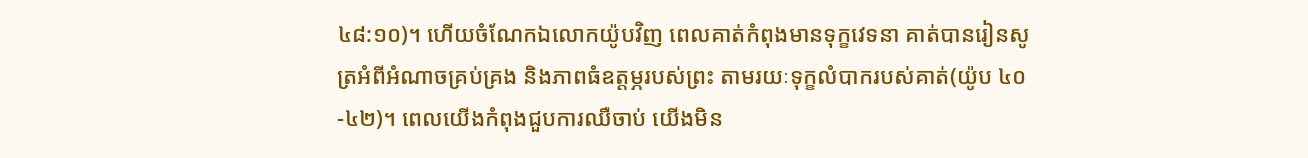៤៨:១០)។ ហើយចំណែកឯលោកយ៉ូបវិញ ពេលគាត់កំពុងមានទុក្ខវេទនា គាត់បានរៀនសូត្រអំពីអំណាចគ្រប់គ្រង និងភាពធំឧត្តម្ភរបស់ព្រះ តាមរយៈទុក្ខលំបាករបស់គាត់(យ៉ូប ៤០-៤២)។ ពេលយើងកំពុងជួបការឈឺចាប់ យើងមិន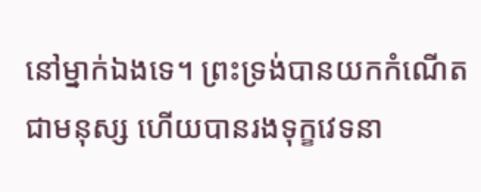នៅម្នាក់ឯងទេ។ ព្រះទ្រង់បានយកកំណើតជាមនុស្ស ហើយបានរងទុក្ខវេទនា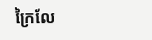ក្រៃលែ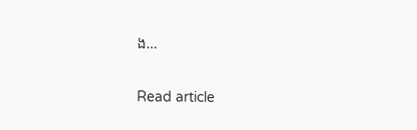ង…

Read article